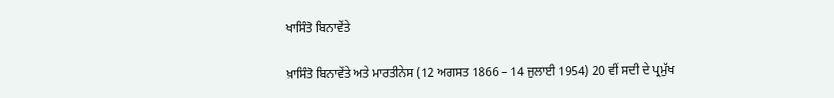ਖਾਸਿੰਤੋ ਬਿਨਾਵੇਂਤੇ

ਖ਼ਾਸਿੰਤੋ ਬਿਨਾਵੇਂਤੇ ਅਤੇ ਮਾਰਤੀਨੇਸ (12 ਅਗਸਤ 1866 – 14 ਜੁਲਾਈ 1954) 20 ਵੀਂ ਸਦੀ ਦੇ ਪ੍ਰਮੁੱਖ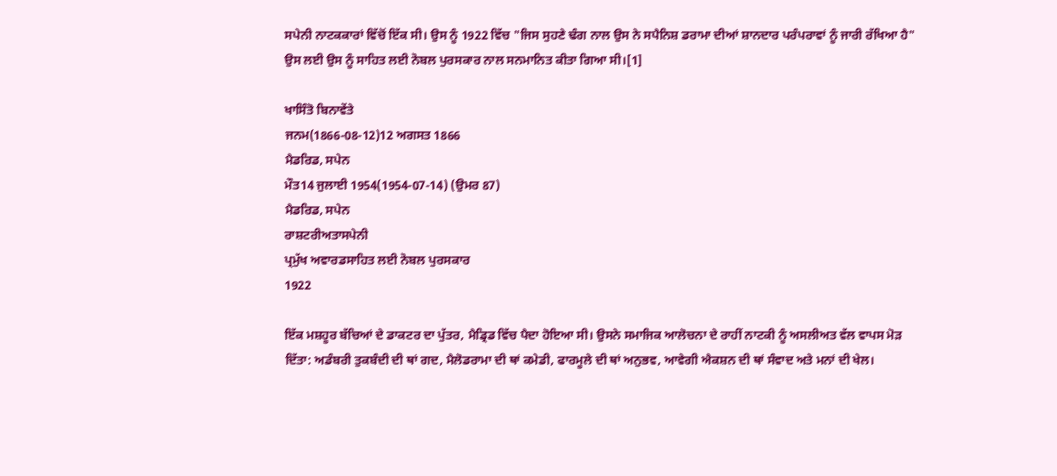ਸਪੇਨੀ ਨਾਟਕਕਾਰਾਂ ਵਿੱਚੋਂ ਇੱਕ ਸੀ। ਉਸ ਨੂੰ 1922 ਵਿੱਚ "ਜਿਸ ਸੁਹਣੇ ਢੰਗ ਨਾਲ ਉਸ ਨੇ ਸਪੈਨਿਸ਼ ਡਰਾਮਾ ਦੀਆਂ ਸ਼ਾਨਦਾਰ ਪਰੰਪਰਾਵਾਂ ਨੂੰ ਜਾਰੀ ਰੱਖਿਆ ਹੈ" ਉਸ ਲਈ ਉਸ ਨੂੰ ਸਾਹਿਤ ਲਈ ਨੋਬਲ ਪੁਰਸਕਾਰ ਨਾਲ ਸਨਮਾਨਿਤ ਕੀਤਾ ਗਿਆ ਸੀ।[1]

ਖਾਸਿੰਤੋ ਬਿਨਾਵੇਂਤੇ
ਜਨਮ(1866-08-12)12 ਅਗਸਤ 1866
ਮੈਡਰਿਡ, ਸਪੇਨ
ਮੌਤ14 ਜੁਲਾਈ 1954(1954-07-14) (ਉਮਰ 87)
ਮੈਡਰਿਡ, ਸਪੇਨ
ਰਾਸ਼ਟਰੀਅਤਾਸਪੇਨੀ
ਪ੍ਰਮੁੱਖ ਅਵਾਰਡਸਾਹਿਤ ਲਈ ਨੋਬਲ ਪੁਰਸਕਾਰ
1922

ਇੱਕ ਮਸ਼ਹੂਰ ਬੱਚਿਆਂ ਦੇ ਡਾਕਟਰ ਦਾ ਪੁੱਤਰ, ਮੈਡ੍ਰਿਡ ਵਿੱਚ ਪੈਦਾ ਹੋਇਆ ਸੀ। ਉਸਨੇ ਸਮਾਜਿਕ ਆਲੋਚਨਾ ਦੇ ਰਾਹੀਂ ਨਾਟਕੀ ਨੂੰ ਅਸਲੀਅਤ ਵੱਲ ਵਾਪਸ ਮੋੜ ਦਿੱਤਾ: ਅਡੰਬਰੀ ਤੁਕਬੰਦੀ ਦੀ ਥਾਂ ਗਦ, ਮੈਲੋਡਰਾਮਾ ਦੀ ਥਾਂ ਕਮੇਡੀ, ਫਾਰਮੂਲੇ ਦੀ ਥਾਂ ਅਨੁਭਵ, ਆਵੇਗੀ ਐਕਸ਼ਨ ਦੀ ਥਾਂ ਸੰਵਾਦ ਅਤੇ ਮਨਾਂ ਦੀ ਖੇਲ।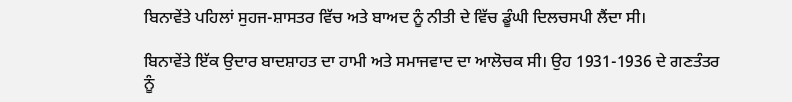ਬਿਨਾਵੇਂਤੇ ਪਹਿਲਾਂ ਸੁਹਜ-ਸ਼ਾਸਤਰ ਵਿੱਚ ਅਤੇ ਬਾਅਦ ਨੂੰ ਨੀਤੀ ਦੇ ਵਿੱਚ ਡੂੰਘੀ ਦਿਲਚਸਪੀ ਲੈਂਦਾ ਸੀ।

ਬਿਨਾਵੇਂਤੇ ਇੱਕ ਉਦਾਰ ਬਾਦਸ਼ਾਹਤ ਦਾ ਹਾਮੀ ਅਤੇ ਸਮਾਜਵਾਦ ਦਾ ਆਲੋਚਕ ਸੀ। ਉਹ 1931-1936 ਦੇ ਗਣਤੰਤਰ ਨੂੰ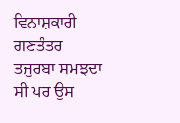ਵਿਨਾਸ਼ਕਾਰੀ ਗਣਤੰਤਰ ਤਜੁਰਬਾ ਸਮਝਦਾ ਸੀ ਪਰ ਉਸ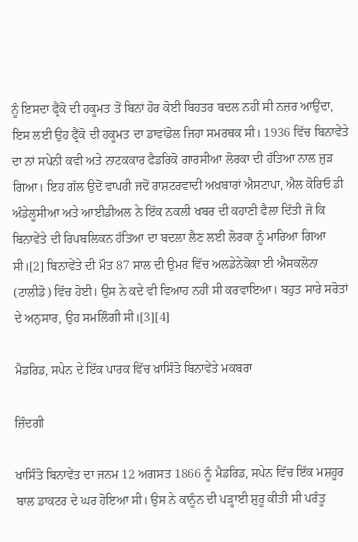ਨੂੰ ਇਸਦਾ ਫ੍ਰੈਂਕੋ ਦੀ ਹਕੂਮਤ ਤੋਂ ਬਿਨਾਂ ਹੋਰ ਕੋਈ ਬਿਹਤਰ ਬਦਲ ਨਹੀਂ ਸੀ ਨਜ਼ਰ ਆਉਂਦਾ, ਇਸ ਲਈ ਉਹ ਫ੍ਰੈਂਕੋ ਦੀ ਹਕੂਮਤ ਦਾ ਡਾਵਾਂਡੋਲ ਜਿਹਾ ਸਮਰਥਕ ਸੀ। 1936 ਵਿੱਚ ਬਿਨਾਵੇਂਤੇ ਦਾ ਨਾਂ ਸਪੇਨੀ ਕਵੀ ਅਤੇ ਨਾਟਕਕਾਰ ਫੈਡਰਿਕੋ ਗਾਰਸੀਆ ਲੋਰਕਾ ਦੀ ਹੱਤਿਆ ਨਾਲ ਜੁੜ ਗਿਆ। ਇਹ ਗੱਲ ਉਦੋਂ ਵਾਪਰੀ ਜਦੋਂ ਰਾਸ਼ਟਰਵਾਦੀ ਅਖ਼ਬਾਰਾਂ ਐਸਟਾਪਾ, ਐਲ ਕੋਰਿਓ ਡੀ ਅੰਡੇਲੂਸੀਆ ਅਤੇ ਆਈਡੀਅਲ ਨੇ ਇੱਕ ਨਕਲੀ ਖਬਰ ਦੀ ਕਹਾਣੀ ਫੈਲਾ ਦਿੱਤੀ ਜੋ ਕਿ ਬਿਨਾਵੇਂਤੇ ਦੀ ਰਿਪਬਲਿਕਨ ਹੱਤਿਆ ਦਾ ਬਦਲਾ ਲੈਣ ਲਈ ਲੋਰਕਾ ਨੂੰ ਮਾਰਿਆ ਗਿਆ ਸੀ।[2] ਬਿਨਾਵੇਂਤੇ ਦੀ ਮੌਤ 87 ਸਾਲ ਦੀ ਉਮਰ ਵਿੱਚ ਅਲਡੇਨੇਕੋਕਾ ਈ ਐਸਕਲੋਨਾ (ਟਾਲੀਡੋ) ਵਿੱਚ ਹੋਈ। ਉਸ ਨੇ ਕਦੇ ਵੀ ਵਿਆਹ ਨਹੀਂ ਸੀ ਕਰਵਾਇਆ। ਬਹੁਤ ਸਾਰੇ ਸਰੋਤਾਂ ਦੇ ਅਨੁਸਾਰ, ਉਹ ਸਮਲਿੰਗੀ ਸੀ।[3][4]

ਮੈਡਰਿਡ, ਸਪੇਨ ਦੇ ਇੱਕ ਪਾਰਕ ਵਿੱਚ ਖ਼ਾਸਿੰਤੋ ਬਿਨਾਵੇਂਤੇ ਮਕਬਰਾ

ਜ਼ਿੰਦਗੀ

ਖਾਸਿੰਤੋ ਬਿਨਾਵੇਂਤ ਦਾ ਜਨਮ 12 ਅਗਸਤ 1866 ਨੂੰ ਮੈਡਰਿਡ, ਸਪੇਨ ਵਿੱਚ ਇੱਕ ਮਸ਼ਹੂਰ ਬਾਲ ਡਾਕਟਰ ਦੇ ਘਰ ਹੋਇਆ ਸੀ। ਉਸ ਨੇ ਕਾਨੂੰਨ ਦੀ ਪੜ੍ਹਾਈ ਸ਼ੁਰੂ ਕੀਤੀ ਸੀ ਪਰੰਤੂ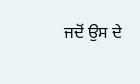ਜਦੋਂ ਉਸ ਦੇ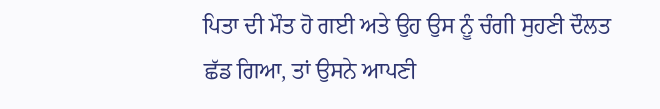ਪਿਤਾ ਦੀ ਮੌਤ ਹੋ ਗਈ ਅਤੇ ਉਹ ਉਸ ਨੂੰ ਚੰਗੀ ਸੁਹਣੀ ਦੌਲਤ ਛੱਡ ਗਿਆ, ਤਾਂ ਉਸਨੇ ਆਪਣੀ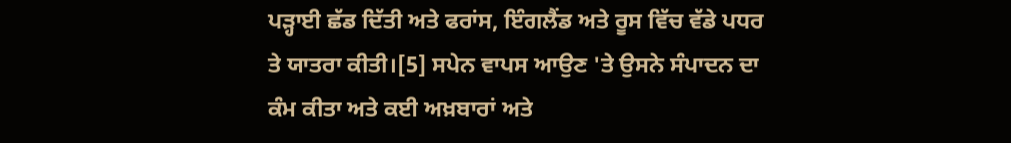ਪੜ੍ਹਾਈ ਛੱਡ ਦਿੱਤੀ ਅਤੇ ਫਰਾਂਸ, ਇੰਗਲੈਂਡ ਅਤੇ ਰੂਸ ਵਿੱਚ ਵੱਡੇ ਪਧਰ ਤੇ ਯਾਤਰਾ ਕੀਤੀ।[5] ਸਪੇਨ ਵਾਪਸ ਆਉਣ 'ਤੇ ਉਸਨੇ ਸੰਪਾਦਨ ਦਾ ਕੰਮ ਕੀਤਾ ਅਤੇ ਕਈ ਅਖ਼ਬਾਰਾਂ ਅਤੇ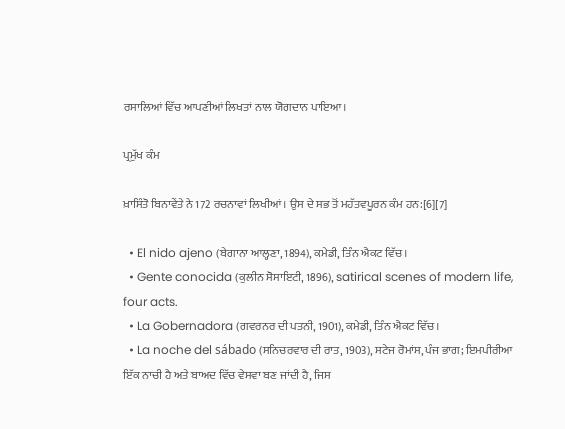ਰਸਾਲਿਆਂ ਵਿੱਚ ਆਪਣੀਆਂ ਲਿਖਤਾਂ ਨਾਲ ਯੋਗਦਾਨ ਪਾਇਆ।

ਪ੍ਰਮੁੱਖ ਕੰਮ

ਖ਼ਾਸਿੰਤੋ ਬਿਨਾਵੇਂਤੇ ਨੇ 172 ਰਚਨਾਵਾਂ ਲਿਖੀਆਂ। ਉਸ ਦੇ ਸਭ ਤੋਂ ਮਹੱਤਵਪੂਰਨ ਕੰਮ ਹਨ:[6][7]

  • El nido ajeno (ਬੇਗਾਨਾ ਆਲ੍ਹਣਾ, 1894), ਕਮੇਡੀ, ਤਿੰਨ ਐਕਟ ਵਿੱਚ।
  • Gente conocida (ਕੁਲੀਨ ਸੋਸਾਇਟੀ, 1896), satirical scenes of modern life, four acts.
  • La Gobernadora (ਗਵਰਨਰ ਦੀ ਪਤਨੀ, 1901), ਕਮੇਡੀ, ਤਿੰਨ ਐਕਟ ਵਿੱਚ।
  • La noche del sábado (ਸਨਿਚਰਵਾਰ ਦੀ ਰਾਤ, 1903), ਸਟੇਜ ਰੋਮਾਂਸ, ਪੰਜ ਭਾਗ; ਇਮਪੀਰੀਆ ਇੱਕ ਨਾਚੀ ਹੈ ਅਤੇ ਬਾਅਦ ਵਿੱਚ ਵੇਸਵਾ ਬਣ ਜਾਂਦੀ ਹੈ, ਜਿਸ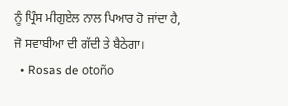ਨੂੰ ਪ੍ਰਿੰਸ ਮੀਗੁਏਲ ਨਾਲ ਪਿਆਰ ਹੋ ਜਾਂਦਾ ਹੈ, ਜੋ ਸਵਾਬੀਆ ਦੀ ਗੱਦੀ ਤੇ ਬੈਠੇਗਾ।
  • Rosas de otoño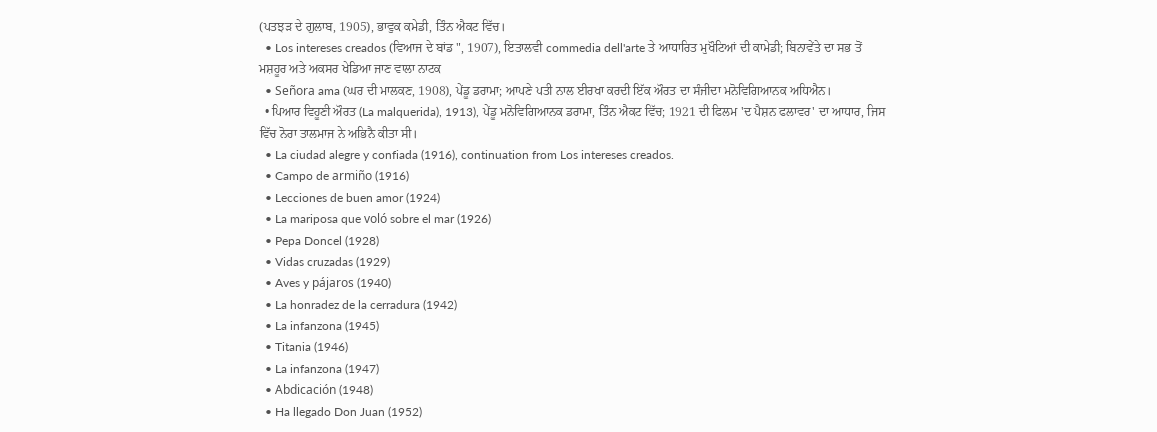(ਪਤਝੜ ਦੇ ਗੁਲਾਬ, 1905), ਭਾਵੁਕ ਕਮੇਡੀ, ਤਿੰਨ ਐਕਟ ਵਿੱਚ।
  • Los intereses creados (ਵਿਆਜ ਦੇ ਬਾਂਡ ", 1907), ਇਤਾਲਵੀ commedia dell'arte ਤੇ ਆਧਾਰਿਤ ਮੁਖੌਟਿਆਂ ਦੀ ਕਾਮੇਡੀ; ਬਿਨਾਵੇਂਤੇ ਦਾ ਸਭ ਤੋਂ ਮਸ਼ਹੂਰ ਅਤੇ ਅਕਸਰ ਖੇਡਿਆ ਜਾਣ ਵਾਲਾ ਨਾਟਕ
  • Señora ama (ਘਰ ਦੀ ਮਾਲਕਣ, 1908), ਪੇਂਡੂ ਡਰਾਮਾ; ਆਪਣੇ ਪਤੀ ਨਾਲ ਈਰਖਾ ਕਰਦੀ ਇੱਕ ਔਰਤ ਦਾ ਸੰਜੀਦਾ ਮਨੋਵਿਗਿਆਨਕ ਅਧਿਐਨ।
  • ਪਿਆਰ ਵਿਹੂਣੀ ਔਰਤ (La malquerida), 1913), ਪੇਂਡੂ ਮਨੋਵਿਗਿਆਨਕ ਡਰਾਮਾ, ਤਿੰਨ ਐਕਟ ਵਿੱਚ; 1921 ਦੀ ਫਿਲਮ 'ਦ ਪੈਸ਼ਨ ਫਲਾਵਰ' ਦਾ ਆਧਾਰ, ਜਿਸ ਵਿੱਚ ਨੋਰਾ ਤਾਲਮਾਜ ਨੇ ਅਭਿਨੈ ਕੀਤਾ ਸੀ।
  • La ciudad alegre y confiada (1916), continuation from Los intereses creados.
  • Campo de armiño (1916)
  • Lecciones de buen amor (1924)
  • La mariposa que voló sobre el mar (1926)
  • Pepa Doncel (1928)
  • Vidas cruzadas (1929)
  • Aves y pájaros (1940)
  • La honradez de la cerradura (1942)
  • La infanzona (1945)
  • Titania (1946)
  • La infanzona (1947)
  • Abdicación (1948)
  • Ha llegado Don Juan (1952)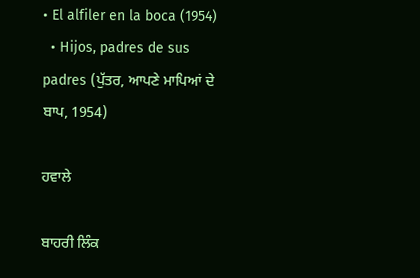• El alfiler en la boca (1954)
  • Hijos, padres de sus padres (ਪੁੱਤਰ, ਆਪਣੇ ਮਾਪਿਆਂ ਦੇ ਬਾਪ, 1954)

ਹਵਾਲੇ

ਬਾਹਰੀ ਲਿੰਕ